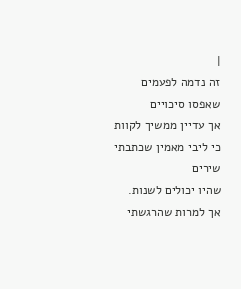|
זה נדמה לפעמים שאפסו סיכויים
אך עדיין ממשיך לקוות
כי ליבי מאמין שכתבתי שירים
שהיו יכולים לשנות.
אך למרות שהרגשתי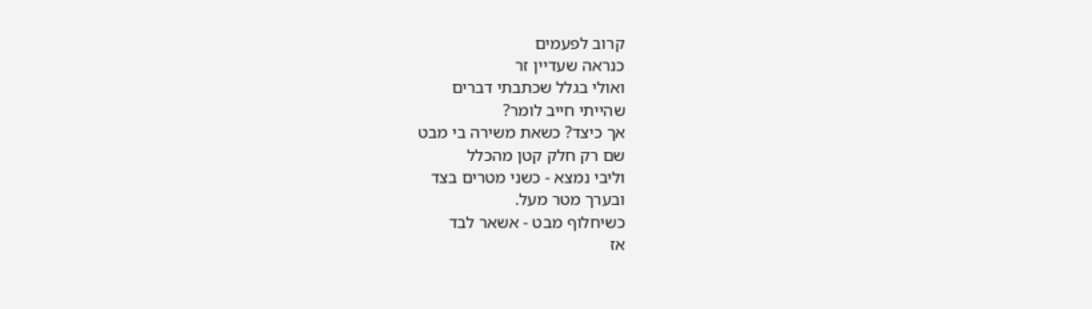קרוב לפעמים
כנראה שעדיין זר
ואולי בגלל שכתבתי דברים
שהייתי חייב לומר?
אך כיצד? כשאת משירה בי מבט
שם רק חלק קטן מהכלל
וליבי נמצא - כשני מטרים בצד
ובערך מטר מעל.
כשיחלוף מבט - אשאר לבד
אז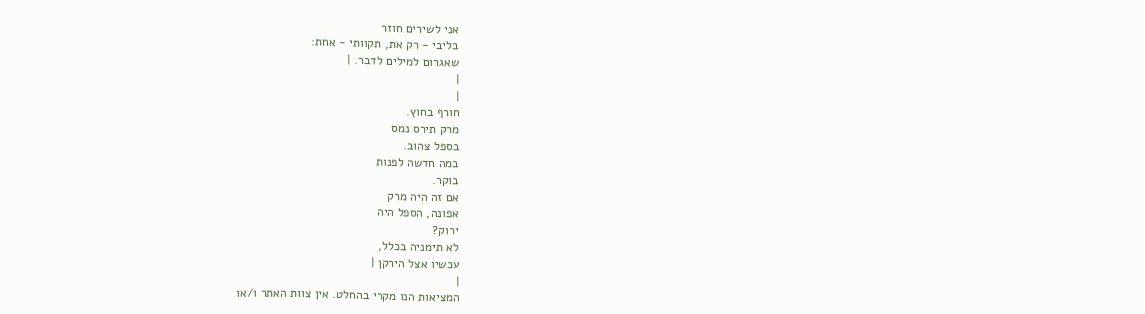אני לשירים חוזר
בליבי - רק את, תקוותי - אחת:
שאגרום למילים לדבר. |
|
|
חורף בחוץ.
מרק תירס נמס
בספל צהוב.
במה חדשה לפנות
בוקר.
אם זה היה מרק
אפונה, הספל היה
ירוק?
לא תימניה בכלל,
עכשיו אצל הירקן |
|
המציאות הנו מקרי בהחלט. אין צוות האתר ו/או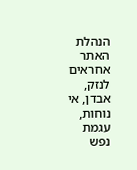הנהלת האתר אחראים לנזק, אבדן, אי נוחות, עגמת
נפש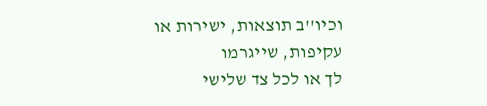וכיו''ב תוצאות, ישירות או עקיפות, שייגרמו
לך או לכל צד שלישי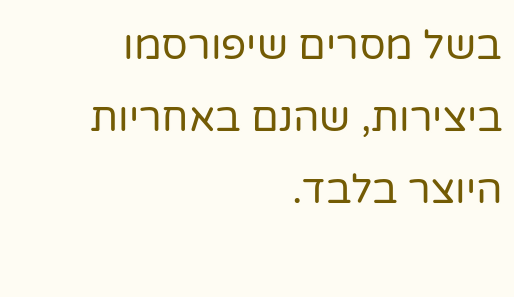בשל מסרים שיפורסמו
ביצירות, שהנם באחריות היוצר בלבד.